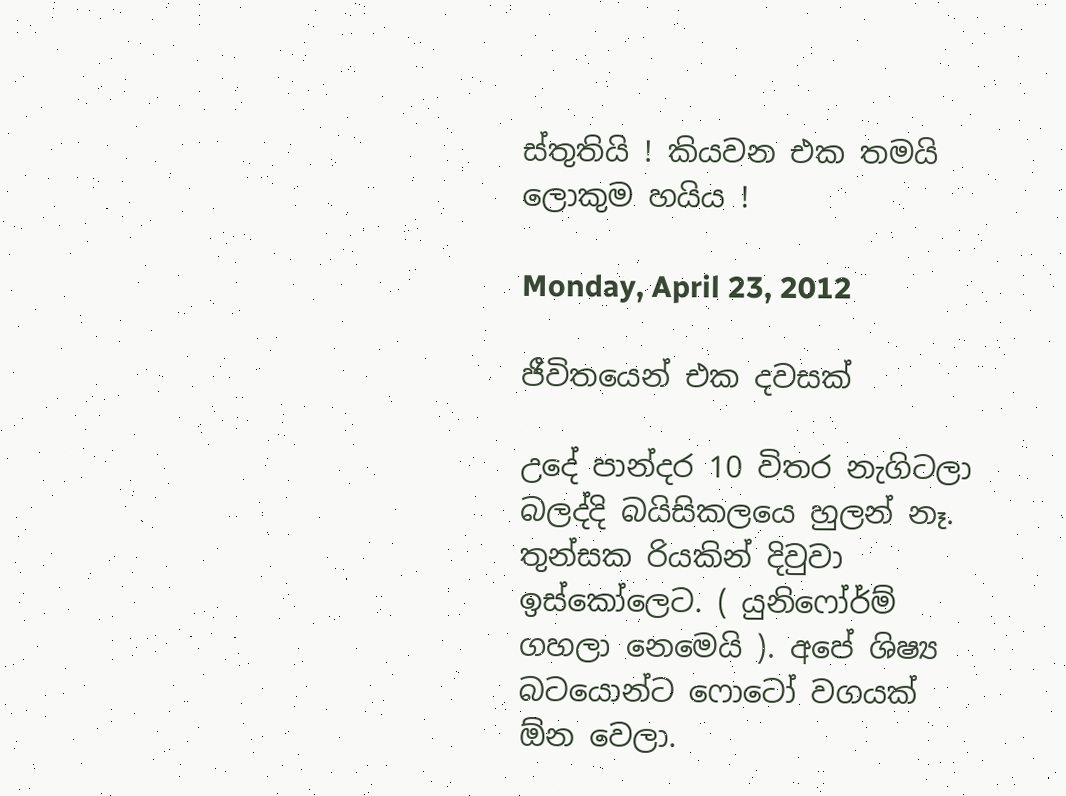ස්තුතියි ! කියවන එක තමයි ලොකුම හයිය !

Monday, April 23, 2012

ජීවිතයෙන් එක දවසක්

උදේ පාන්දර 10 විතර නැගිටලා බලද්දි බයිසිකලයෙ හුලන් නෑ. තුන්සක රියකින් දිවුවා ඉස්කෝලෙට. ( යුනිෆෝර්ම් ගහලා නෙමෙයි ). අපේ ශිෂ්‍ය බටයොන්ට ෆොටෝ වගයක් ඕන වෙලා.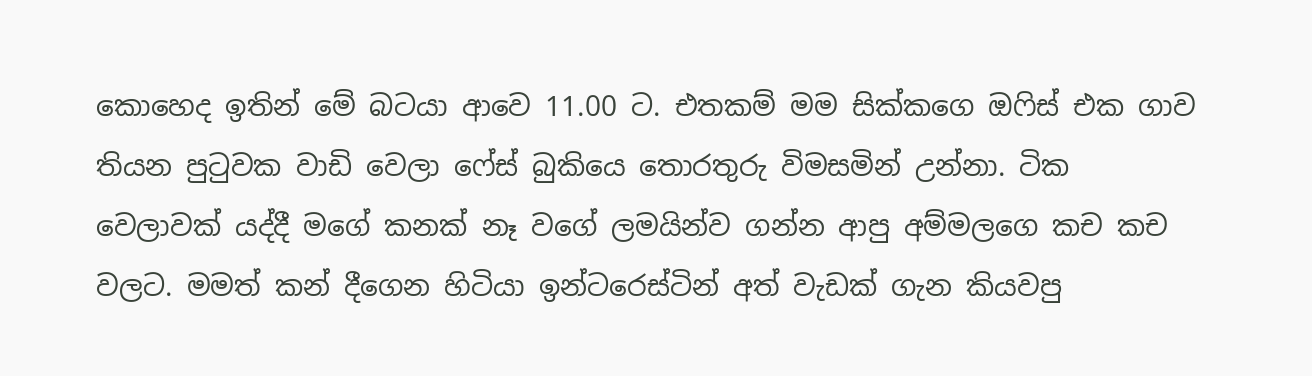කොහෙද ඉතින් මේ බටයා ආවෙ 11.00 ට. එතකම් මම සික්කගෙ ඔෆිස් එක ගාව තියන පුටුවක වාඩි වෙලා ෆේස් බුකියෙ තොරතුරු විමසමින් උන්නා. ටික වෙලාවක් යද්දී මගේ කනක් නෑ වගේ ලමයින්ව ගන්න ආපු අම්මලගෙ කච කච වලට. මමත් කන් දීගෙන හිටියා ඉන්ටරෙස්ටින් අත් වැඩක් ගැන කියවපු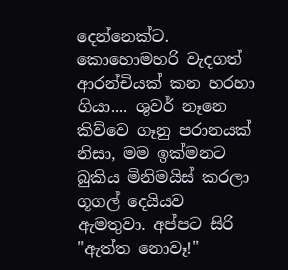දෙන්නෙක්ට. කොහොමහරි වැදගත් ආරන්චියක් කන හරහා ගියා.... ශුවර් නෑනෙ කිව්වෙ ගෑනු පරානයක් නිසා, මම ඉක්මනට බුකිය මිනිමයිස් කරලා ගූගල් දෙයියව ඇමතුවා. අප්පට සිරි "ඇත්ත නොවෑ!"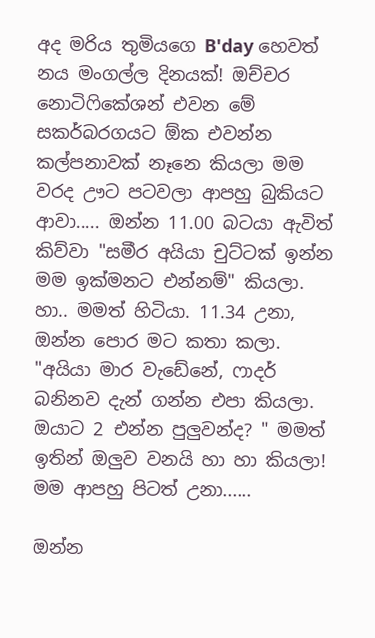අද මරිය තුමියගෙ B'day හෙවත් නය මංගල්ල දිනයක්! ඔච්චර නොටිෆිකේශන් එවන මේ සකර්බරගයට ඕක එවන්න කල්පනාවක් නෑනෙ කියලා මම වරද ඌට පටවලා ආපහු බුකියට ආවා..... ඔන්න 11.00 බටයා ඇවිත් කිව්වා "සමීර අයියා චුට්ටක් ඉන්න මම ඉක්මනට එන්නම්" කියලා. හා.. මමත් හිටියා. 11.34 උනා, ඔන්න පොර මට කතා කලා. "අයියා මාර වැඩේනේ, ෆාදර් බනිනව දැන් ගන්න එපා කියලා. ඔයාට 2 එන්න පුලුවන්ද? " මමත් ඉතින් ඔලුව වනයි හා හා කියලා! මම ආපහු පිටත් උනා......

ඔන්න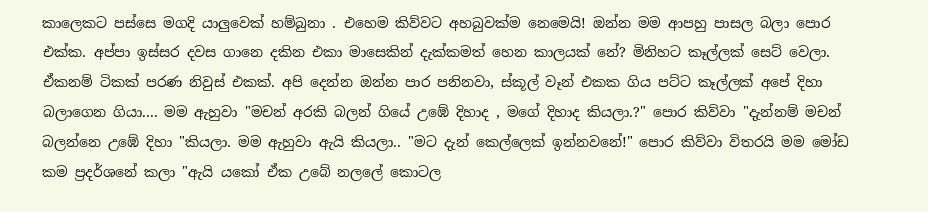කාලෙකට පස්සෙ මගදි යාලුවෙක් හම්බුනා . එහෙම කිව්වට අහබුවක්ම නෙමෙයි! ඔන්න මම ආපහු පාසල බලා පොර එක්ක. අප්පා ඉස්සර දවස ගානෙ දකින එකා මාසෙකින් දැක්කමත් හෙන කාලයක් නේ? මිනිහට කෑල්ලක් සෙට් වෙලා. ඒකනම් ටිකක් පරණ නිවුස් එකක්. අපි දෙන්න ඔන්න පාර පනිනවා, ස්කූල් වෑන් එකක ගිය පට්ට කෑල්ලක් අපේ දිහා බලාගෙන ගියා.... මම ඇහුවා "මචන් අරකි බලන් ගියේ උඹේ දිහාද , මගේ දිහාද කියලා.?" පොර කිව්වා "දැන්නම් මචන් බලන්නෙ උඹේ දිහා "කියලා. මම ඇහුවා ඇයි කියලා.. "මට දැන් කෙල්ලෙක් ඉන්නවනේ!" පොර කිව්වා විතරයි මම මෝඩ කම ප්‍රදර්ශනේ කලා "ඇයි යකෝ ඒක උබේ නලලේ කොටල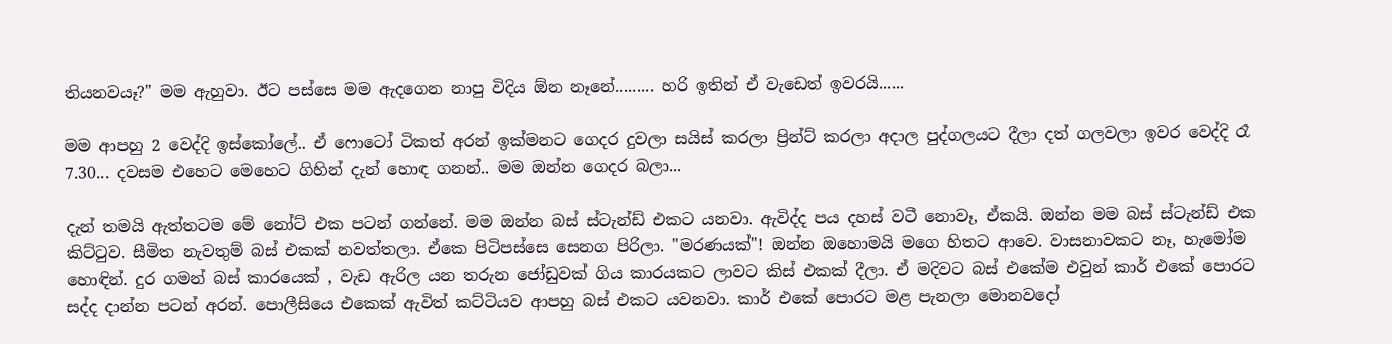තියනවයෑ?" මම ඇහුවා. ඊට පස්සෙ මම ඇදගෙන නාපු විදිය ඕන නෑනේ......... හරි ඉතින් ඒ වැඩෙත් ඉවරයි......

මම ආපහු 2 වෙද්දි ඉස්කෝලේ.. ඒ ෆොටෝ ටිකත් අරන් ඉක්මනට ගෙදර දුවලා සයිස් කරලා ප්‍රින්ට් කරලා අදාල පුද්ගලයට දීලා දත් ගලවලා ඉවර වෙද්දි රෑ 7.30... දවසම එහෙට මෙහෙට ගිහින් දැන් හොඳ ගනන්.. මම ඔන්න ගෙදර බලා...

දැන් තමයි ඇත්තටම මේ නෝට් එක පටන් ගන්නේ. මම ඔන්න බස් ස්ටැන්ඩ් එකට යනවා. ඇවිද්ද පය දහස් වටී නොවෑ, ඒකයි. ඔන්න මම බස් ස්ටැන්ඩ් එක කිට්ටුව. සීමිත නැවතුම් බස් එකක් නවත්තලා. ඒකෙ පිටිපස්සෙ සෙනග පිරිලා. "මරණයක්"! ඔන්න ඔහොමයි මගෙ හිතට ආවෙ. වාසනාවකට නෑ, හැමෝම හොඳින්. දුර ගමන් බස් කාරයෙක් , වැඩ ඇරිල යන තරුන ජෝඩුවක් ගිය කාරයකට ලාවට කිස් එකක් දීලා. ඒ මදිවට බස් එකේම එවුන් කාර් එකේ පොරට සද්ද දාන්න පටන් අරන්. පොලීසියෙ එකෙක් ඇවිත් කට්ටියව ආපහු බස් එකට යවනවා. කාර් එකේ පොරට මළ පැනලා මොනවදෝ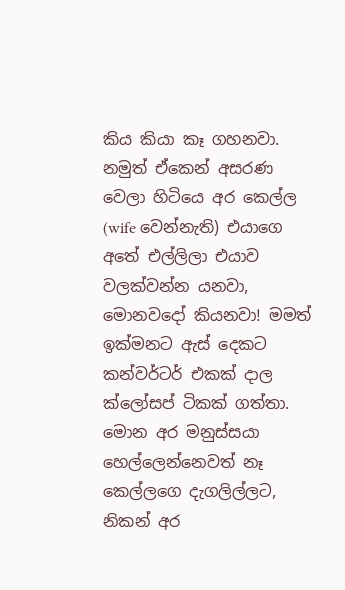කිය කියා කෑ ගහනවා. නමුත් ඒකෙන් අසරණ වෙලා හිටියෙ අර කෙල්ල (wife වෙන්නැති) එයාගෙ අතේ එල්ලිලා එයාව වලක්වන්න යනවා, මොනවදෝ කියනවා! මමත් ඉක්මනට ඇස් දෙකට කන්වර්ටර් එකක් දාල ක්ලෝසප් ටිකක් ගත්තා. මොන අර මනුස්සයා හෙල්ලෙන්නෙවත් නෑ කෙල්ලගෙ දැගලිල්ලට, නිකන් අර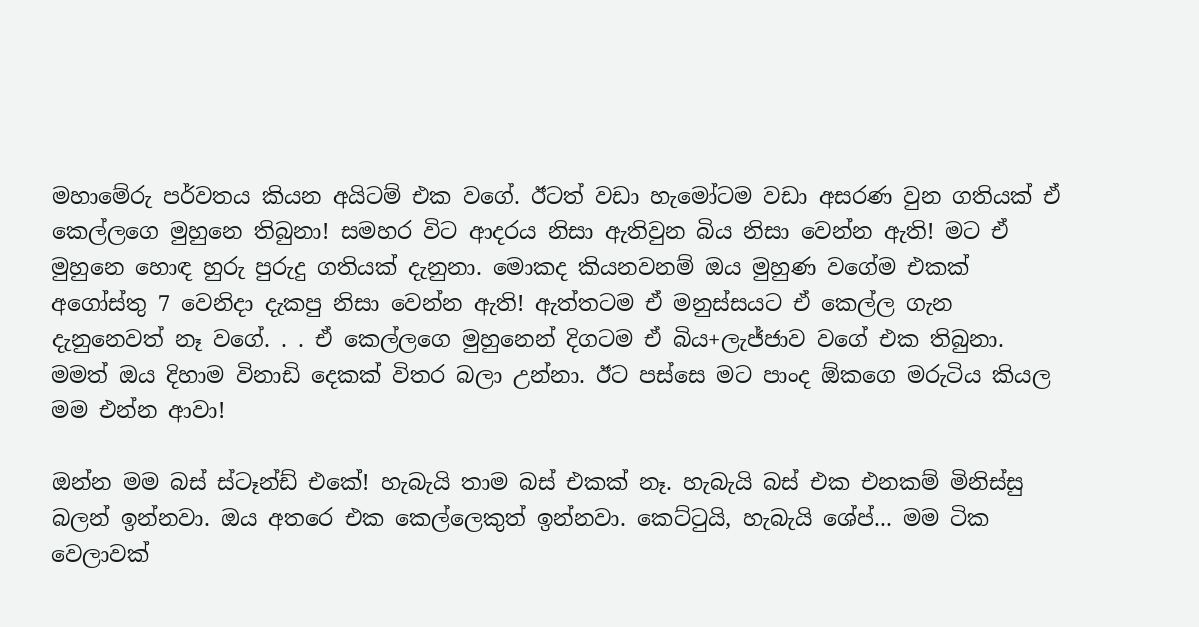මහාමේරු පර්වතය කියන අයිටම් එක වගේ. ඊටත් වඩා හැමෝටම වඩා අසරණ වුන ගතියක් ඒ කෙල්ලගෙ මුහුනෙ තිබුනා! සමහර විට ආදරය නිසා ඇතිවුන බිය නිසා වෙන්න ඇති! මට ඒ මුහුනෙ හොඳ හුරු පුරුදු ගතියක් දැනුනා. මොකද කියනවනම් ඔය මුහුණ වගේම එකක් අගෝස්තු 7 වෙනිදා දැකපු නිසා වෙන්න ඇති! ඇත්තටම ඒ මනුස්සයට ඒ කෙල්ල ගැන දැනුනෙවත් නෑ වගේ. . . ඒ කෙල්ලගෙ මුහුනෙන් දිගටම ඒ බිය+ලැජ්ජාව වගේ එක තිබුනා. මමත් ඔය දිහාම විනාඩි දෙකක් විතර බලා උන්නා. ඊට පස්සෙ මට පාංද ඕකගෙ මරුටිය කියල මම එන්න ආවා!

ඔන්න මම බස් ස්ටෑන්ඩ් එකේ! හැබැයි තාම බස් එකක් නෑ. හැබැයි බස් එක එනකම් මිනිස්සු බලන් ඉන්නවා. ඔය අතරෙ එක කෙල්ලෙකුත් ඉන්නවා. කෙට්ටුයි, හැබැයි ශේප්... මම ටික වෙලාවක්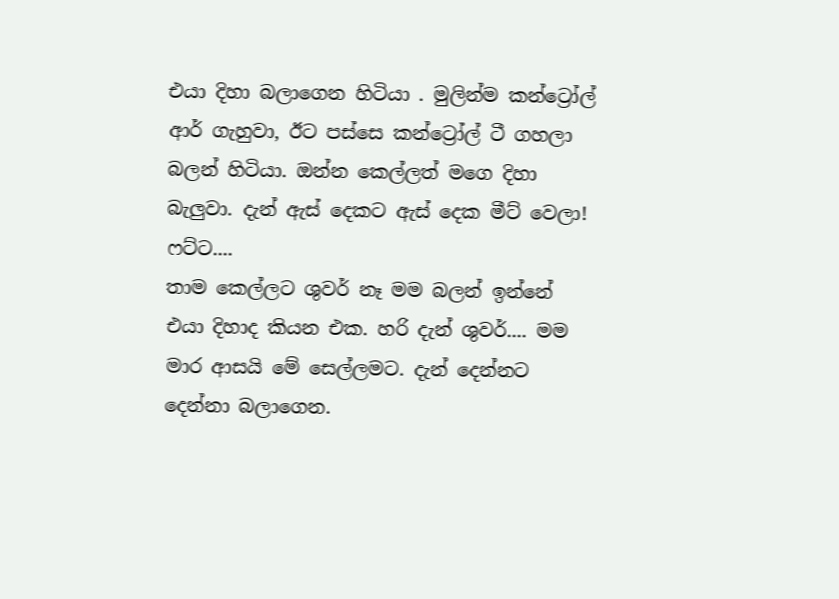එයා දිහා බලාගෙන හිටියා . මුලින්ම කන්ට්‍රෝල් ආර් ගැහුවා, ඊට පස්සෙ කන්ට්‍රෝල් ටී ගහලා බලන් හිටියා. ඔන්න කෙල්ලත් මගෙ දිහා බැලුවා. දැන් ඇස් දෙකට ඇස් දෙක මීට් වෙලා! ෆට්ට....
තාම කෙල්ලට ශුවර් නෑ මම බලන් ඉන්නේ එයා දිහාද කියන එක. හරි දැන් ශුවර්.... මම මාර ආසයි මේ සෙල්ලමට. දැන් දෙන්නට දෙන්නා බලාගෙන.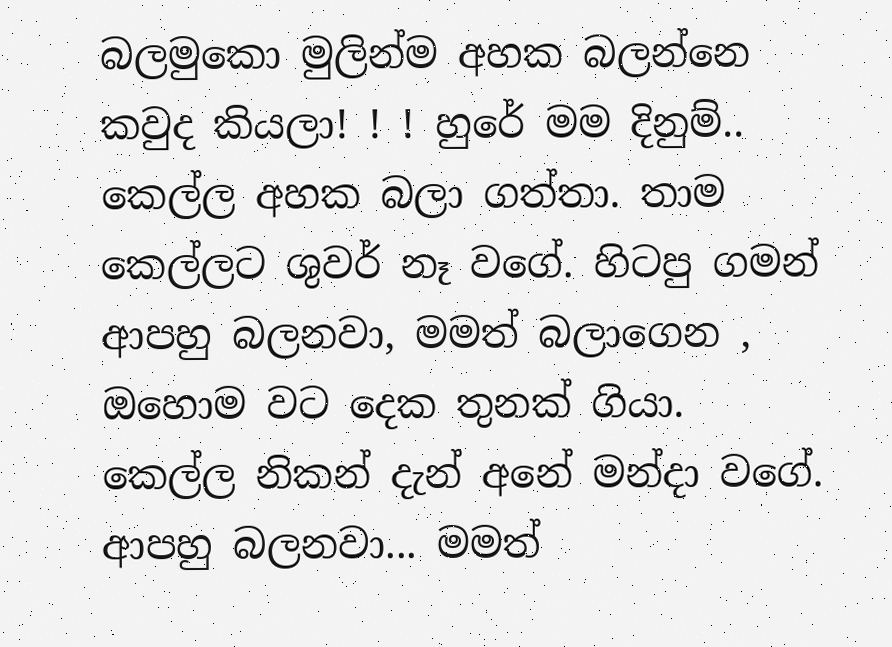බලමුකො මුලින්ම අහක බලන්නෙ කවුද කියලා! ! ! හුරේ මම දිනුම්.. කෙල්ල අහක බලා ගත්තා. තාම කෙල්ලට ශුවර් නෑ වගේ. හිටපු ගමන් ආපහු බලනවා, මමත් බලාගෙන , ඔහොම වට දෙක තුනක් ගියා. කෙල්ල නිකන් දැන් අනේ මන්දා වගේ. ආපහු බලනවා... මමත්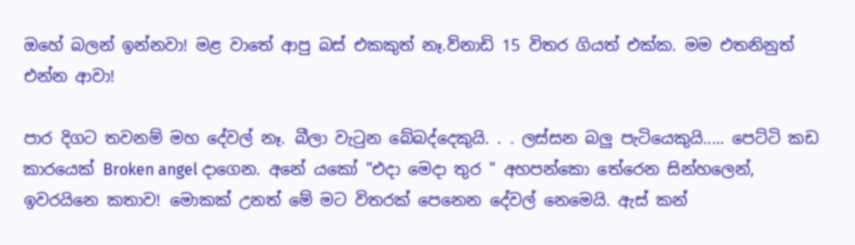ඔහේ බලන් ඉන්නවා! මළ වාතේ ආපු බස් එකකුත් නෑ.ව්නාඩි 15 විතර ගියත් එක්ක. මම එතනිනුත් එන්න ආවා!

පාර දිගට තවනම් මහ දේවල් නෑ. බීලා වැටුන බේබද්දෙකුයි. . . ලස්සන බලු පැටියෙකුයි..... පෙට්ටි කඩ කාරයෙක් Broken angel දාගෙන. අනේ යකෝ "එදා මෙදා තුර " අහපන්කො තේරෙන සින්හලෙන්, ඉවරයිනෙ කතාව! මොකක් උනත් මේ මට විතරක් පෙනෙන දේවල් නෙමෙයි. ඇස් කන්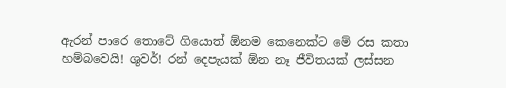ඇරන් පාරෙ තොටේ ගියොත් ඕනම කෙනෙක්ට මේ රස කතා හම්බවෙයි! ශුවර්! රන් දෙපැයක් ඕන නෑ ජීවිතයක් ලස්සන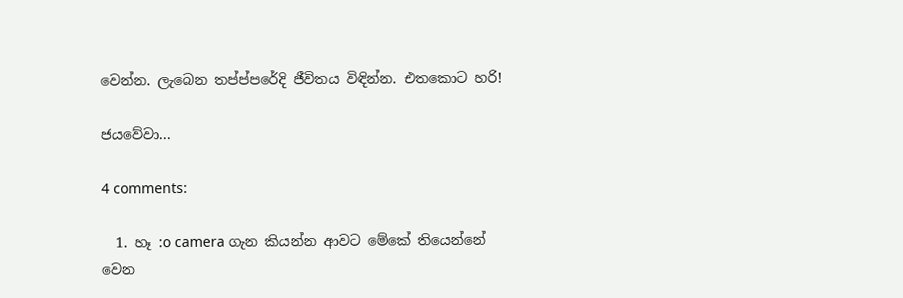වෙන්න. ලැබෙන තප්ප්පරේදි ජීවිතය විඳින්න. එතකොට හරි!

ජයවේවා...

4 comments:

  1. හෑ :o camera ගැන කියන්න ආවට මේකේ තියෙන්නේ වෙන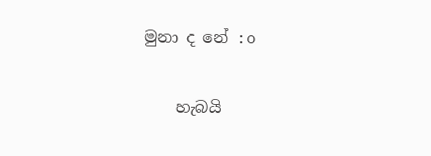මුනා ද නේ :o

    හැබයි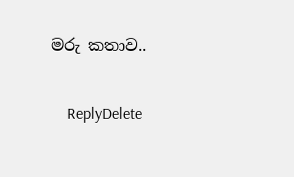මරු කතාව..

    ReplyDelete